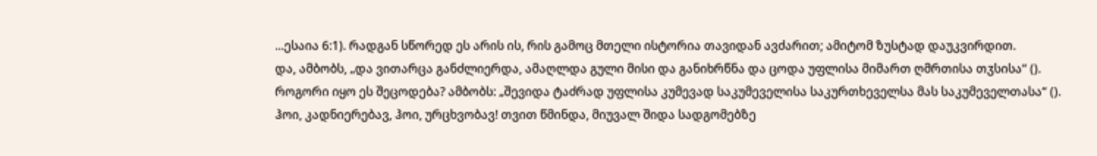...ესაია 6:1). რადგან სწორედ ეს არის ის, რის გამოც მთელი ისტორია თავიდან ავძარით; ამიტომ ზუსტად დაუკვირდით.
და, ამბობს, „და ვითარცა განძლიერდა, ამაღლდა გული მისი და განიხრწნა და ცოდა უფლისა მიმართ ღმრთისა თჳსისა“ (). როგორი იყო ეს შეცოდება? ამბობს: „შევიდა ტაძრად უფლისა კუმევად საკუმეველისა საკურთხეველსა მას საკუმეველთასა“ (). ჰოი, კადნიერებავ, ჰოი, ურცხვობავ! თვით წმინდა, მიუვალ შიდა სადგომებზე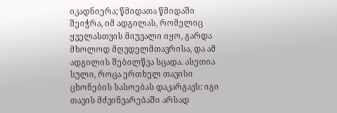იკადნიერა; წმიდათა წმიდაში შეიჭრა, იმ ადგილას, რომელიც ყველასთვის მიუვალი იყო, გარდა მხოლოდ მღვდელმთავრისა, და ამ ადგილის შებილწვა სცადა. ასეთია სული, როცა ერთხელ თავისი ცხონების სასოებას დაკარგავს: იგი თავის მძვინვარებაში არსად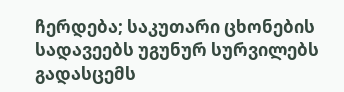ჩერდება; საკუთარი ცხონების სადავეებს უგუნურ სურვილებს გადასცემს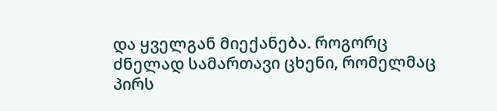და ყველგან მიექანება. როგორც ძნელად სამართავი ცხენი, რომელმაც პირს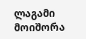ლაგამი მოიშორა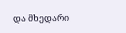და მხედარი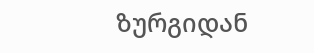ზურგიდან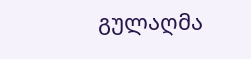გულაღმა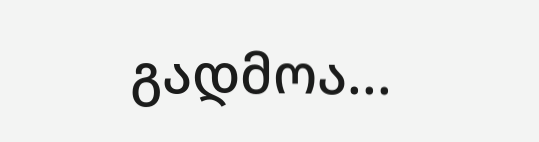გადმოა...